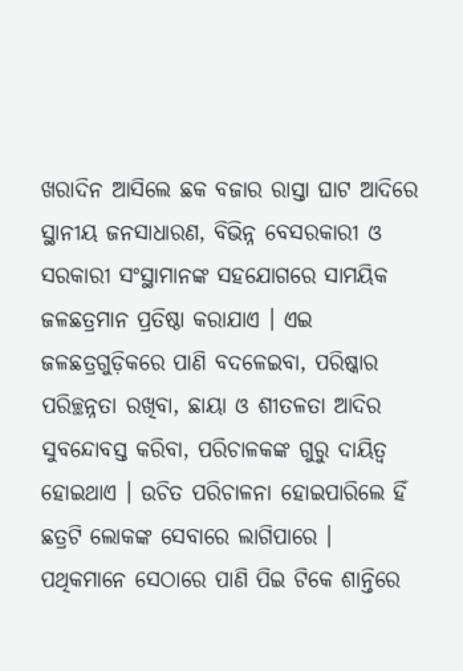ଖରାଦିନ ଆସିଲେ ଛକ ବଜାର ରାସ୍ତା ଘାଟ ଆଦିରେ ସ୍ଥାନୀୟ ଜନସାଧାରଣ, ବିଭିନ୍ନ ବେସରକାରୀ ଓ ସରକାରୀ ସଂସ୍ଥାମାନଙ୍କ ସହଯୋଗରେ ସାମୟିକ ଜଳଛତ୍ରମାନ ପ୍ରତିଷ୍ଠା କରାଯାଏ । ଏଇ ଜଳଛତ୍ରଗୁଡ଼ିକରେ ପାଣି ବଦଳେଇବା, ପରିଷ୍କାର ପରିଚ୍ଛନ୍ନତା ରଖିବା, ଛାୟା ଓ ଶୀତଳତା ଆଦିର ସୁବନ୍ଦୋବସ୍ତ କରିବା, ପରିଚାଳକଙ୍କ ଗୁରୁ ଦାୟିତ୍ୱ ହୋଇଥାଏ । ଉଚିତ ପରିଚାଳନା ହୋଇପାରିଲେ ହିଁ ଛତ୍ରଟି ଲୋକଙ୍କ ସେବାରେ ଲାଗିପାରେ । ପଥିକମାନେ ସେଠାରେ ପାଣି ପିଇ ଟିକେ ଶାନ୍ତିରେ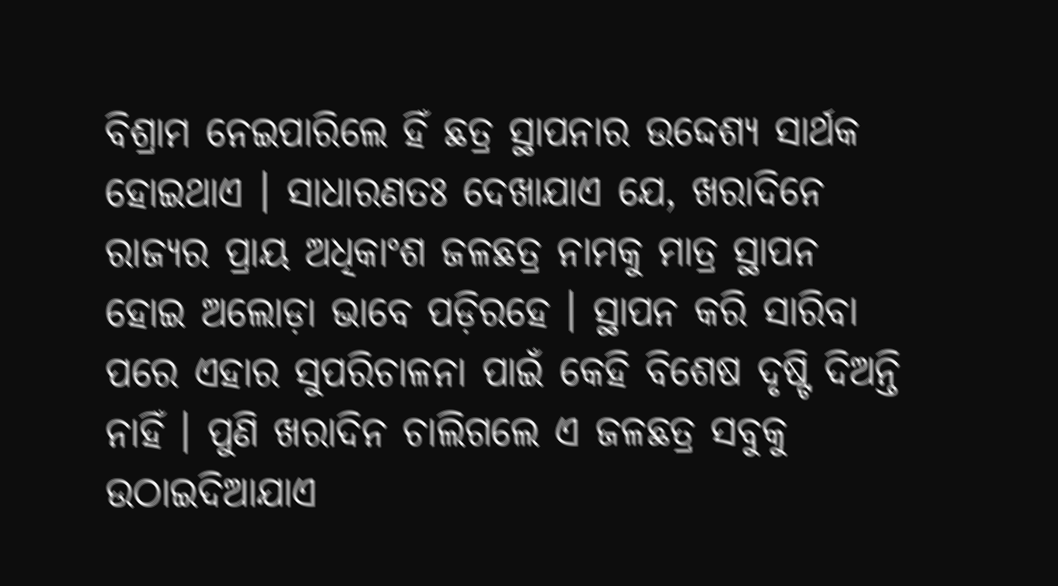ବିଶ୍ରାମ ନେଇପାରିଲେ ହିଁ ଛତ୍ର ସ୍ଥାପନାର ଉଦ୍ଦେଶ୍ୟ ସାର୍ଥକ ହୋଇଥାଏ । ସାଧାରଣତଃ ଦେଖାଯାଏ ଯେ, ଖରାଦିନେ ରାଜ୍ୟର ପ୍ରାୟ ଅଧିକାଂଶ ଜଳଛତ୍ର ନାମକୁ ମାତ୍ର ସ୍ଥାପନ ହୋଇ ଅଲୋଡ଼ା ଭାବେ ପଡ଼ିରହେ । ସ୍ଥାପନ କରି ସାରିବା ପରେ ଏହାର ସୁପରିଚାଳନା ପାଇଁ କେହି ବିଶେଷ ଦୃଷ୍ଟି ଦିଅନ୍ତି ନାହିଁ । ପୁଣି ଖରାଦିନ ଚାଲିଗଲେ ଏ ଜଳଛତ୍ର ସବୁକୁ ଉଠାଇଦିଆଯାଏ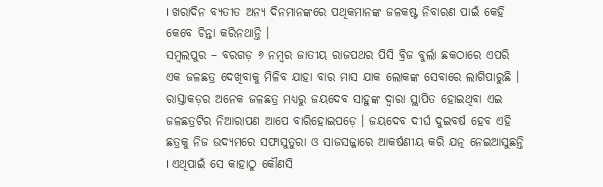। ଖରାଦିନ ବ୍ୟତୀତ ଅନ୍ୟ ଦିନମାନଙ୍କରେ ପଥିକମାନଙ୍କ ଜଳକଷ୍ଟ ନିବାରଣ ପାଇଁ କେହି କେବେ ଚିନ୍ତା କରିନଥାନ୍ତି ।
ସମ୍ବଲପୁର – ବରଗଡ଼ ୬ ନମ୍ବର ଜାତୀୟ ରାଜପଥର ପିସି ବ୍ରିଜ ବୁର୍ଲା ଛକଠାରେ ଏପରି ଏକ ଜଳଛତ୍ର ଦେଖିବାକୁ ମିଳିବ ଯାହା ବାର ମାସ ଯାକ ଲୋକଙ୍କ ସେବାରେ ଲାଗିପାରୁଛି । ରାସ୍ତାକଡ଼ର ଅନେକ ଜଳଛତ୍ର ମଧ୍ୟରୁ ଜୟଦେବ ସାହୁଙ୍କ ଦ୍ୱାରା ସ୍ଥାପିତ ହୋଇଥିବା ଏଇ ଜଳଛତ୍ରଟିର ନିଆରାପଣ ଆପେ ବାରିହୋଇପଡ଼େ । ଜୟଦେବ ଦୀର୍ଘ ଦୁଇବର୍ଷ ହେବ ଏହି ଛତ୍ରକୁ ନିଜ ଉଦ୍ୟମରେ ସଫାସୁତୁରା ଓ ସାଜସଜ୍ଜାରେ ଆକର୍ଷଣୀୟ କରି ଯତ୍ନ ନେଇଆସୁଛନ୍ତି । ଏଥିପାଇଁ ସେ କାହାଠୁ କୌଣସି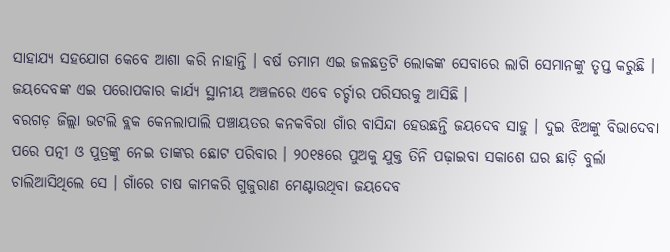ସାହାଯ୍ୟ ସହଯୋଗ କେବେ ଆଶା କରି ନାହାନ୍ତି । ବର୍ଷ ତମାମ ଏଇ ଜଳଛତ୍ରଟି ଲୋକଙ୍କ ସେବାରେ ଲାଗି ସେମାନଙ୍କୁ ତୃପ୍ତ କରୁଛି । ଜୟଦେବଙ୍କ ଏଇ ପରୋପକାର କାର୍ଯ୍ୟ ସ୍ଥାନୀୟ ଅଞ୍ଚଳରେ ଏବେ ଚର୍ଚ୍ଚାର ପରିସରକୁ ଆସିଛି ।
ବରଗଡ଼ ଜିଲ୍ଲା ଭଟଲି ବ୍ଲକ କେନଲାପାଲି ପଞ୍ଚାୟତର କନକବିରା ଗାଁର ବାସିନ୍ଦା ହେଉଛନ୍ତି ଜୟଦେବ ସାହୁ । ଦୁଇ ଝିଅଙ୍କୁ ବିଭାଦେବା ପରେ ପତ୍ନୀ ଓ ପୁତ୍ରଙ୍କୁ ନେଇ ତାଙ୍କର ଛୋଟ ପରିବାର । ୨୦୧୫ରେ ପୁଅକୁ ଯୁକ୍ତ ତିନି ପଢ଼ାଇବା ସକାଶେ ଘର ଛାଡ଼ି ବୁର୍ଲା ଚାଲିଆସିଥିଲେ ସେ । ଗାଁରେ ଚାଷ କାମକରି ଗୁଜୁରାଣ ମେଣ୍ଟାଉଥିବା ଜୟଦେବ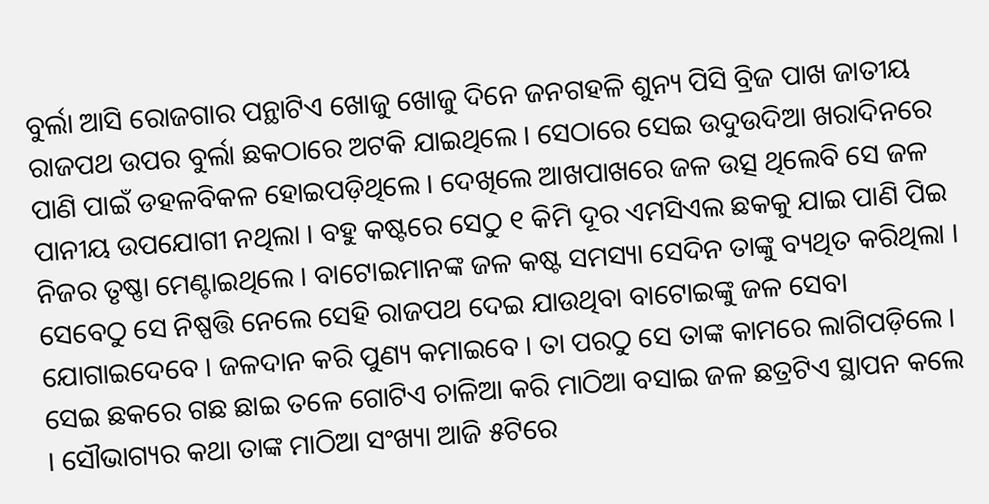ବୁର୍ଲା ଆସି ରୋଜଗାର ପନ୍ଥାଟିଏ ଖୋଜୁ ଖୋଜୁ ଦିନେ ଜନଗହଳି ଶୁନ୍ୟ ପିସି ବ୍ରିଜ ପାଖ ଜାତୀୟ ରାଜପଥ ଉପର ବୁର୍ଲା ଛକଠାରେ ଅଟକି ଯାଇଥିଲେ । ସେଠାରେ ସେଇ ଉଦୁଉଦିଆ ଖରାଦିନରେ ପାଣି ପାଇଁ ଡହଳବିକଳ ହୋଇପଡ଼ିଥିଲେ । ଦେଖିଲେ ଆଖପାଖରେ ଜଳ ଉତ୍ସ ଥିଲେବି ସେ ଜଳ ପାନୀୟ ଉପଯୋଗୀ ନଥିଲା । ବହୁ କଷ୍ଟରେ ସେଠୁ ୧ କିମି ଦୂର ଏମସିଏଲ ଛକକୁ ଯାଇ ପାଣି ପିଇ ନିଜର ତୃଷ୍ଣା ମେଣ୍ଟାଇଥିଲେ । ବାଟୋଇମାନଙ୍କ ଜଳ କଷ୍ଟ ସମସ୍ୟା ସେଦିନ ତାଙ୍କୁ ବ୍ୟଥିତ କରିଥିଲା । ସେବେଠୁ ସେ ନିଷ୍ପତ୍ତି ନେଲେ ସେହି ରାଜପଥ ଦେଇ ଯାଉଥିବା ବାଟୋଇଙ୍କୁ ଜଳ ସେବା ଯୋଗାଇଦେବେ । ଜଳଦାନ କରି ପୁଣ୍ୟ କମାଇବେ । ତା ପରଠୁ ସେ ତାଙ୍କ କାମରେ ଲାଗିପଡ଼ିଲେ । ସେଇ ଛକରେ ଗଛ ଛାଇ ତଳେ ଗୋଟିଏ ଚାଳିଆ କରି ମାଠିଆ ବସାଇ ଜଳ ଛତ୍ରଟିଏ ସ୍ଥାପନ କଲେ । ସୌଭାଗ୍ୟର କଥା ତାଙ୍କ ମାଠିଆ ସଂଖ୍ୟା ଆଜି ୫ଟିରେ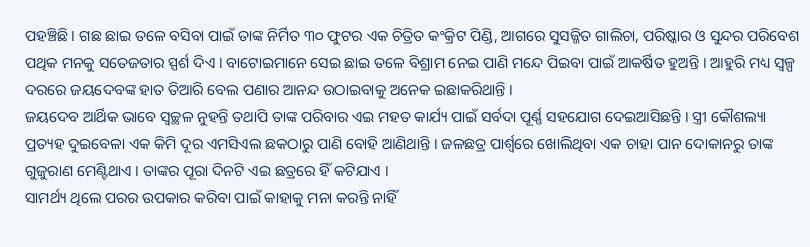ପହଞ୍ଚିଛି । ଗଛ ଛାଇ ତଳେ ବସିବା ପାଇଁ ତାଙ୍କ ନିର୍ମିତ ୩୦ ଫୁଟର ଏକ ଚିତ୍ରିତ କଂକ୍ରିଟ ପିଣ୍ଡି, ଆଗରେ ସୁସଜ୍ଜିତ ଗାଲିଚା, ପରିଷ୍କାର ଓ ସୁନ୍ଦର ପରିବେଶ ପଥିକ ମନକୁ ସତେଜତାର ସ୍ପର୍ଶ ଦିଏ । ବାଟୋଇମାନେ ସେଇ ଛାଇ ତଳେ ବିଶ୍ରାମ ନେଇ ପାଣି ମନ୍ଦେ ପିଇବା ପାଇଁ ଆକର୍ଷିତ ହୁଅନ୍ତି । ଆହୁରି ମଧ୍ୟ ସ୍ୱଳ୍ପ ଦରରେ ଜୟଦେବଙ୍କ ହାତ ତିଆରି ବେଲ ପଣାର ଆନନ୍ଦ ଉଠାଇବାକୁ ଅନେକ ଇଛାକରିଥାନ୍ତି ।
ଜୟଦେବ ଆର୍ଥିକ ଭାବେ ସ୍ୱଚ୍ଛଳ ନୁହନ୍ତି ତଥାପି ତାଙ୍କ ପରିବାର ଏଇ ମହତ କାର୍ଯ୍ୟ ପାଇଁ ସର୍ବଦା ପୂର୍ଣ୍ଣ ସହଯୋଗ ଦେଇଆସିଛନ୍ତି । ସ୍ତ୍ରୀ କୌଶଲ୍ୟା ପ୍ରତ୍ୟହ ଦୁଇବେଳା ଏକ କିମି ଦୂର ଏମସିଏଲ ଛକଠାରୁ ପାଣି ବୋହି ଆଣିଥାନ୍ତି । ଜଳଛତ୍ର ପାର୍ଶ୍ଵରେ ଖୋଲିଥିବା ଏକ ଚାହା ପାନ ଦୋକାନରୁ ତାଙ୍କ ଗୁଜୁରାଣ ମେଣ୍ଟିଥାଏ । ତାଙ୍କର ପୂରା ଦିନଟି ଏଇ ଛତ୍ରରେ ହିଁ କଟିଯାଏ ।
ସାମର୍ଥ୍ୟ ଥିଲେ ପରର ଉପକାର କରିବା ପାଇଁ କାହାକୁ ମନା କରନ୍ତି ନାହିଁ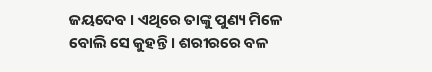ଜୟଦେବ । ଏଥିରେ ତାଙ୍କୁ ପୁଣ୍ୟ ମିଳେ ବୋଲି ସେ କୁହନ୍ତି । ଶରୀରରେ ବଳ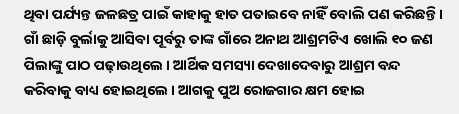ଥିବା ପର୍ଯ୍ୟନ୍ତ ଜଳଛତ୍ର ପାଇଁ କାହାକୁ ହାତ ପତାଇବେ ନାହିଁ ବୋଲି ପଣ କରିଛନ୍ତି । ଗାଁ ଛାଡ଼ି ବୁର୍ଲାକୁ ଆସିବା ପୂର୍ବରୁ ତାଙ୍କ ଗାଁରେ ଅନାଥ ଆଶ୍ରମଟିଏ ଖୋଲି ୧୦ ଜଣ ପିଲାଙ୍କୁ ପାଠ ପଢ଼ାଉଥିଲେ । ଆର୍ଥିକ ସମସ୍ୟା ଦେଖାଦେବାରୁ ଆଶ୍ରମ ବନ୍ଦ କରିବାକୁ ବାଧ୍ୟ ହୋଇଥିଲେ । ଆଗକୁ ପୁଅ ରୋଜଗାର କ୍ଷମ ହୋଇ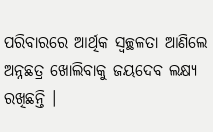ପରିବାରରେ ଆର୍ଥିକ ସ୍ୱଚ୍ଛଳତା ଆଣିଲେ ଅନ୍ନଛତ୍ର ଖୋଲିବାକୁ ଜୟଦେବ ଲକ୍ଷ୍ୟ ରଖିଛନ୍ତି ।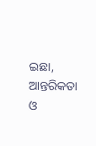ଇଛା, ଆନ୍ତରିକତା ଓ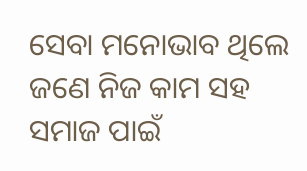ସେବା ମନୋଭାବ ଥିଲେ ଜଣେ ନିଜ କାମ ସହ ସମାଜ ପାଇଁ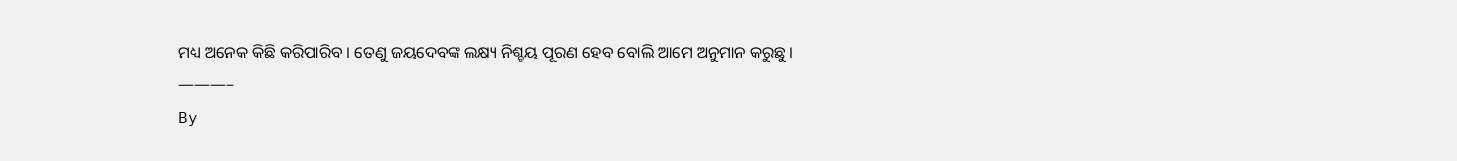ମଧ୍ୟ ଅନେକ କିଛି କରିପାରିବ । ତେଣୁ ଜୟଦେବଙ୍କ ଲକ୍ଷ୍ୟ ନିଶ୍ଚୟ ପୂରଣ ହେବ ବୋଲି ଆମେ ଅନୁମାନ କରୁଛୁ ।
———–
By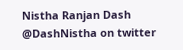Nistha Ranjan Dash
@DashNistha on twitter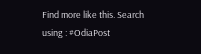Find more like this. Search using : #OdiaPost